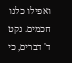ואפילו כלנו חכמים. נקט ד' דברים, כי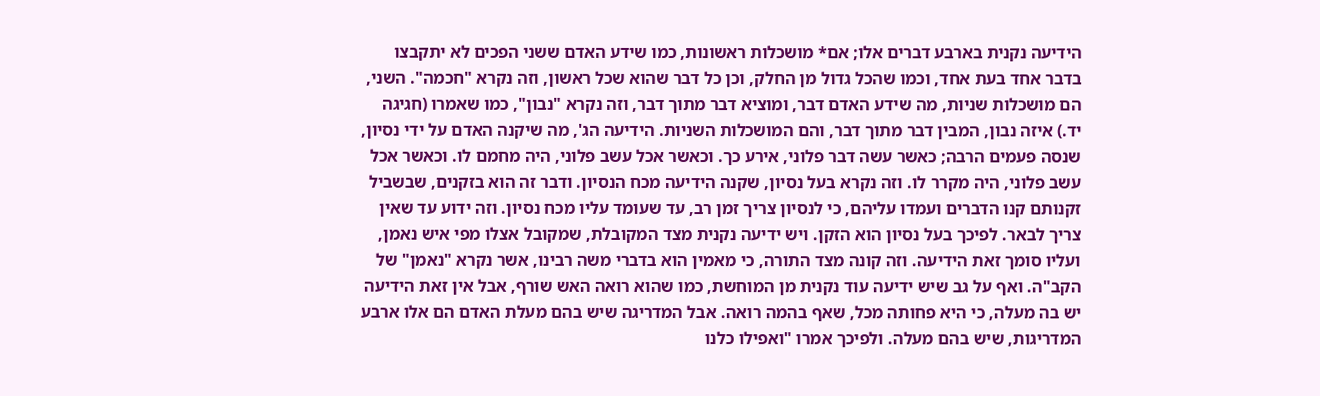הידיעה נקנית בארבע דברים אלו; אם* מושכלות ראשונות, כמו שידע האדם ששני הפכים לא יתקבצו בדבר אחד בעת אחד, וכמו שהכל גדול מן החלק, וכן כל דבר שהוא שכל ראשון, וזה נקרא "חכמה". השני, הם מושכלות שניות, מה שידע האדם דבר, ומוציא דבר מתוך דבר, וזה נקרא "נבון", כמו שאמרו (חגיגה יד.) איזה נבון, המבין דבר מתוך דבר, והם המושכלות השניות. הידיעה הג', מה שיקנה האדם על ידי נסיון, שנסה פעמים הרבה; כאשר עשה דבר פלוני, אירע כך. וכאשר אכל עשב פלוני, היה מחמם לו. וכאשר אכל עשב פלוני, היה מקרר לו. וזה נקרא בעל נסיון, שקנה הידיעה מכח הנסיון. ודבר זה הוא בזקנים, שבשביל זקנותם קנו הדברים ועמדו עליהם, כי לנסיון צריך זמן רב, עד שעומד עליו מכח נסיון. וזה ידוע עד שאין צריך לבאר. לפיכך בעל נסיון הוא הזקן. ויש ידיעה נקנית מצד המקובלת, שמקובל אצלו מפי איש נאמן, ועליו סומך זאת הידיעה. וזה קונה מצד התורה, כי מאמין הוא בדברי משה רבינו, אשר נקרא "נאמן" של הקב"ה. ואף על גב שיש ידיעה עוד נקנית מן המוחשת, כמו שהוא רואה האש שורף, אבל אין זאת הידיעה יש בה מעלה, כי היא פחותה מכל, שאף בהמה רואה. אבל המדריגה שיש בהם מעלת האדם הם אלו ארבע המדריגות, שיש בהם מעלה. ולפיכך אמרו "ואפילו כלנו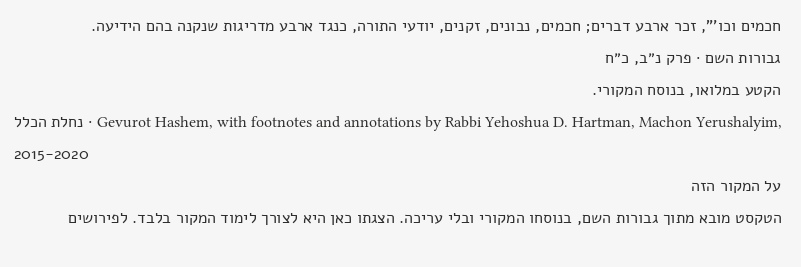חכמים וכו'", זכר ארבע דברים; חכמים, נבונים, זקנים, יודעי התורה, כנגד ארבע מדריגות שנקנה בהם הידיעה.
גבורות השם · פרק נ״ב, כ״ח
הקטע במלואו, בנוסח המקורי.
נחלת הכלל · Gevurot Hashem, with footnotes and annotations by Rabbi Yehoshua D. Hartman, Machon Yerushalyim, 2015-2020
על המקור הזה
הטקסט מובא מתוך גבורות השם, בנוסחו המקורי ובלי עריכה. הצגתו כאן היא לצורך לימוד המקור בלבד. לפירושים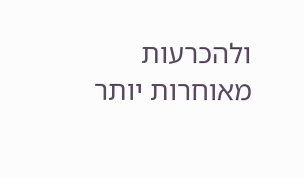ולהכרעות מאוחרות יותר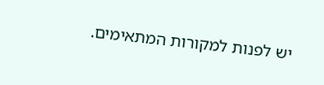יש לפנות למקורות המתאימים.